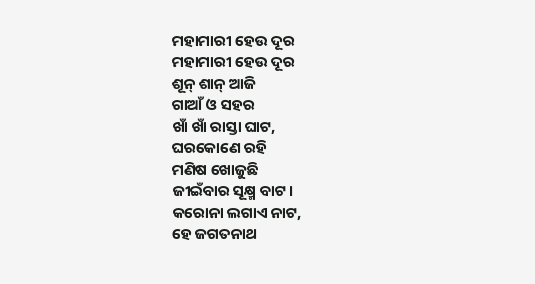ମହାମାରୀ ହେଉ ଦୂର
ମହାମାରୀ ହେଉ ଦୂର
ଶୂନ୍ ଶାନ୍ ଆଜି
ଗାଆଁ ଓ ସହର
ଖାଁ ଖାଁ ରାସ୍ତା ଘାଟ,
ଘରକୋଣେ ରହି
ମଣିଷ ଖୋଜୁଛି
ଜୀଇଁବାର ସୂକ୍ଷ୍ମ ବାଟ।
କରୋନା ଲଗାଏ ନାଟ,
ହେ ଜଗତନାଥ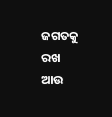ଜଗତକୁ ରଖ
ଆଉ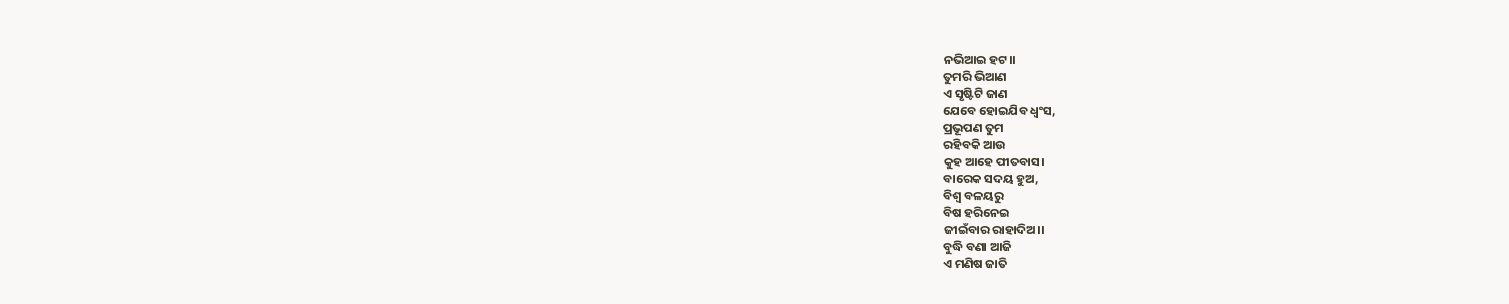ନଭିଆଇ ହଟ।।
ତୁମରି ଭିଆଣ
ଏ ସୃଷ୍ଟିଟି ଜାଣ
ଯେବେ ହୋଇଯିବ ଧ୍ବଂସ,
ପ୍ରଭୂପଣ ତୁମ
ରହିବକି ଆଉ
କୁହ ଆହେ ପୀତବାସ।
ବାରେକ ସଦୟ ହୁଅ,
ବିଶ୍ବ ବଳୟରୁ
ବିଷ ହରିନେଇ
ଜୀଇଁବାର ରାହାଦିଅ।।
ବୁଦ୍ଧି ବଣା ଆଜି
ଏ ମଣିଷ ଜାତି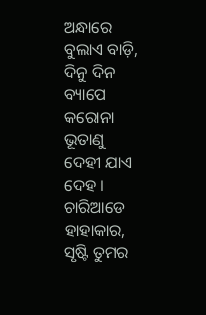ଅନ୍ଧାରେ ବୁଲାଏ ବାଡ଼ି,
ଦିନୁ ଦିନ ବ୍ୟାପେ
କରୋନା ଭୂତାଣୁ
ଦେହୀ ଯାଏ ଦେହ ।
ଚାରିଆଡେ ହାହାକାର,
ସୃଷ୍ଟି ତୁମର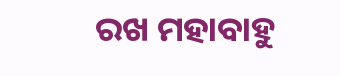ରଖ ମହାବାହୁ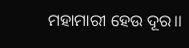ମହାମାରୀ ହେଉ ଦୂର।।